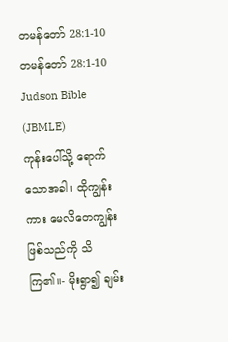တမန်တော် 28:1-10
တမန်တော် 28:1-10 Judson Bible (JBMLE)
ကုန်းပေါ်သို့ ရောက်သောအခါ၊ ထိုကျွန်းကား မေလိတေကျွန်းဖြစ်သည်ကို သိကြ၏။- မိုးရွာ၍ ချမ်း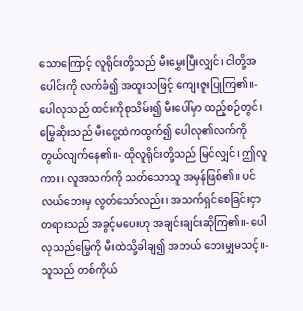သောကြောင့် လူရိုင်းတို့သည် မီးမွှေးပြီးလျှင်၊ ငါတို့အပေါင်းကို လက်ခံ၍ အထူးသဖြင့် ကျေးဇူးပြုကြ၏။- ပေါလုသည် ထင်းကိုစုသိမ်း၍ မီးပေါ်မှာ ထည့်စဉ်တွင်၊ မြွေဆိုးသည် မီးငွေ့ထဲကထွက်၍ ပေါလု၏လက်ကို တွယ်လျက်နေ၏။- ထိုလူရိုင်းတို့သည် မြင်လျှင်၊ ဤလူကား၊ လူအသက်ကို သတ်သောသူ အမှန်ဖြစ်၏။ ပင်လယ်ဘေးမှ လွတ်သော်လည်း၊ အသက်ရှင်စေခြင်းငှာ တရားသည် အခွင့်မပေးဟု အချင်းချင်းဆိုကြ၏။- ပေါလုသည်မြွေကို မီးထဲသို့ခါချ၍ အဘယ် ဘေးမျှမသင့်။- သူသည် တစ်ကိုယ်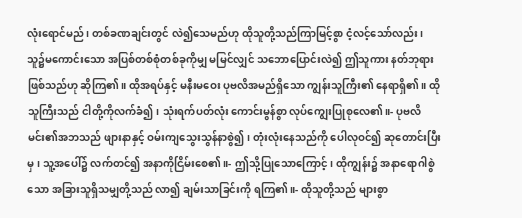လုံးရောင်မည်၊ တစ်ခဏချင်းတွင် လဲ၍သေမည်ဟု ထိုသူတို့သည်ကြာမြင့်စွာ ငံ့လင့်သော်လည်း၊ သူ၌မကောင်းသော အပြစ်တစ်စုံတစ်ခုကိုမျှ မမြင်လျှင် သဘောပြောင်းလဲ၍ ဤသူကား နတ်ဘုရားဖြစ်သည်ဟု ဆိုကြ၏။ ထိုအရပ်နှင့် မနီးမဝေး ပုဗလိအမည်ရှိသော ကျွန်းသူကြီး၏ နေရာရှိ၏။ ထိုသူကြီးသည် ငါတို့ကိုလက်ခံ၍၊ သုံးရက်ပတ်လုံး ကောင်းမွန်စွာ လုပ်ကျွေးပြုစုလေ၏။- ပုဗလိမင်း၏အဘသည် ဖျားနာနှင့် ဝမ်းကျသွေးသွန်နာစွဲ၍၊ တုံးလုံးနေသည်ကို ပေါလုဝင်၍ ဆုတောင်းပြီးမှ၊ သူ့အပေါ်၌ လက်တင်၍ အနာကိုငြိမ်းစေ၏။- ဤသို့ပြုသောကြောင့်၊ ထိုကျွန်း၌ အနာရောဂါစွဲသော အခြားသူရှိသမျှတို့သည် လာ၍ ချမ်းသာခြင်းကို ရကြ၏။- ထိုသူတို့သည် များစွာ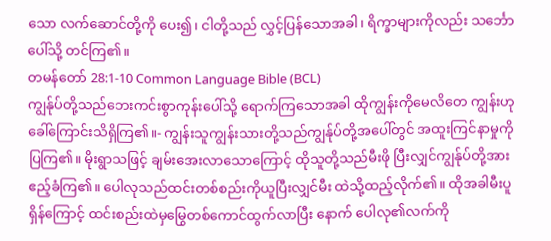သော လက်ဆောင်တို့ကို ပေး၍၊ ငါတို့သည် လွှင့်ပြန်သောအခါ၊ ရိက္ခာများကိုလည်း သင်္ဘောပေါ်သို့ တင်ကြ၏။
တမန်တော် 28:1-10 Common Language Bible (BCL)
ကျွန်ုပ်တို့သည်ဘေးကင်းစွာကုန်းပေါ်သို့ ရောက်ကြသောအခါ ထိုကျွန်းကိုမေလိတေ ကျွန်းဟုခေါ်ကြောင်းသိရှိကြ၏။- ကျွန်းသူကျွန်းသားတို့သည်ကျွန်ုပ်တို့အပေါ်တွင် အထူးကြင်နာမှုကိုပြကြ၏။ မိုးရွာသဖြင့် ချမ်းအေးလာသောကြောင့် ထိုသူတို့သည်မီးဖို ပြီးလျှင်ကျွန်ုပ်တို့အားဧည့်ခံကြ၏။ ပေါလုသည်ထင်းတစ်စည်းကိုယူပြီးလျှင်မီး ထဲသို့ထည့်လိုက်၏။ ထိုအခါမီးပူရှိန်ကြောင့် ထင်းစည်းထဲမှမြွေတစ်ကောင်ထွက်လာပြီး နောက် ပေါလု၏လက်ကို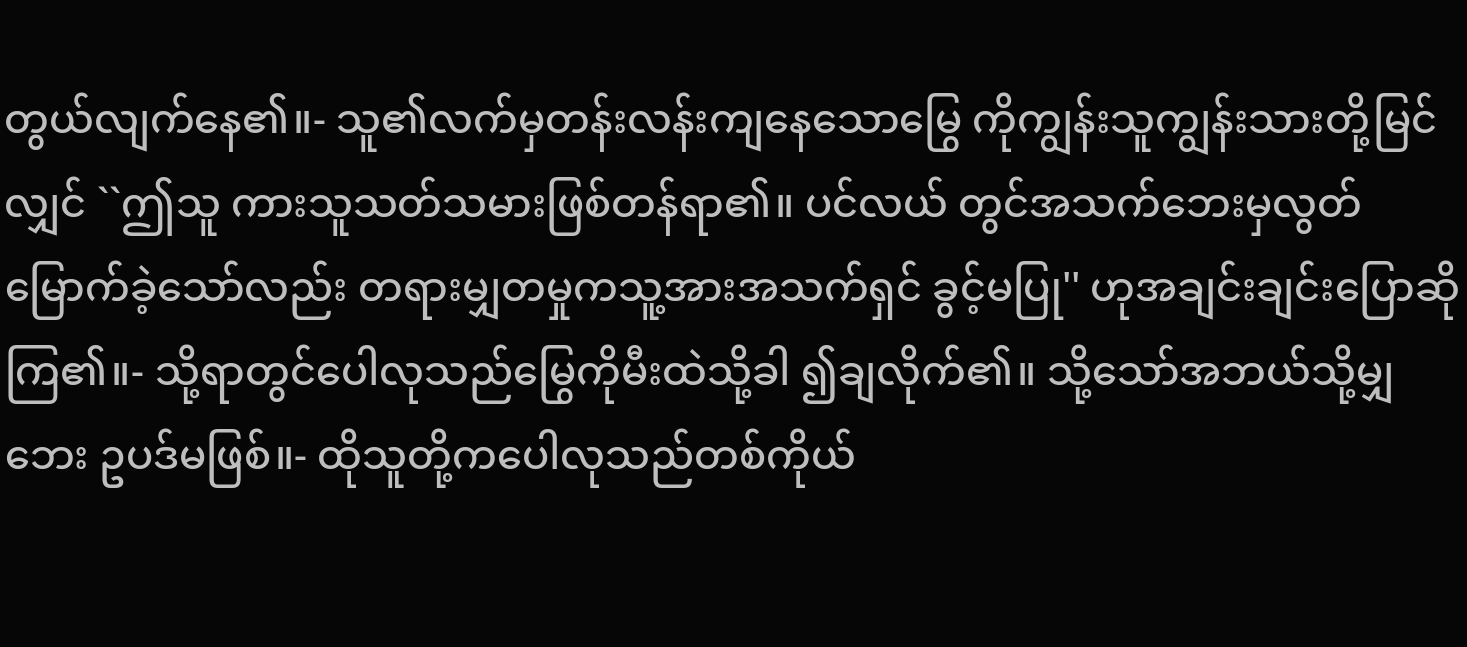တွယ်လျက်နေ၏။- သူ၏လက်မှတန်းလန်းကျနေသောမြွေ ကိုကျွန်းသူကျွန်းသားတို့မြင်လျှင် ``ဤသူ ကားသူသတ်သမားဖြစ်တန်ရာ၏။ ပင်လယ် တွင်အသက်ဘေးမှလွတ်မြောက်ခဲ့သော်လည်း တရားမျှတမှုကသူ့အားအသက်ရှင် ခွင့်မပြု'' ဟုအချင်းချင်းပြောဆိုကြ၏။- သို့ရာတွင်ပေါလုသည်မြွေကိုမီးထဲသို့ခါ ၍ချလိုက်၏။ သို့သော်အဘယ်သို့မျှဘေး ဥပဒ်မဖြစ်။- ထိုသူတို့ကပေါလုသည်တစ်ကိုယ်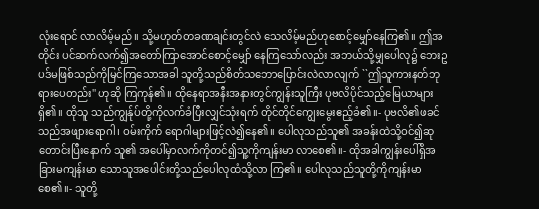လုံးရောင် လာလိမ့်မည်။ သို့မဟုတ်တခဏချင်းတွင်လဲ သေလိမ့်မည်ဟုစောင့်မျှော်နေကြ၏။ ဤအတိုင်း ပင်ဆက်လက်၍အတော်ကြာအောင်စောင့်မျှော် နေကြသော်လည်း အဘယ်သို့မျှပေါလု၌ ဘေးဥပဒ်မဖြစ်သည်ကိုမြင်ကြသောအခါ သူတို့သည်စိတ်သဘောပြောင်းလဲလာလျက် ``ဤသူကားနတ်ဘုရားပေတည်း'' ဟုဆို ကြကုန်၏။ ထိုနေရာအနီးအနားတွင်ကျွန်းသူကြီး ပုဗလိပိုင်သည့်မြေယာများရှိ၏။ ထိုသူ သည်ကျွန်ုပ်တို့ကိုလက်ခံပြီးလျှင်သုံးရက် တိုင်တိုင်ကျွေးမွေးဧည့်ခံ၏။- ပုဗလိ၏ဖခင်သည်အဖျားရောဂါ၊ ဝမ်းကိုက် ရောဂါများဖြင့်လဲ၍နေ၏။ ပေါလုသည်သူ၏ အခန်းထဲသို့ဝင်၍ဆုတောင်းပြီးနောက် သူ၏ အပေါ်မှာလက်ကိုတင်၍သူ့ကိုကျန်းမာ လာစေ၏။- ထိုအခါကျွန်းပေါ်ရှိအခြားမကျန်းမာ သောသူအပေါင်းတို့သည်ပေါလုထံသို့လာ ကြ၏။ ပေါလုသည်သူတို့ကိုကျန်းမာစေ၏။- သူတို့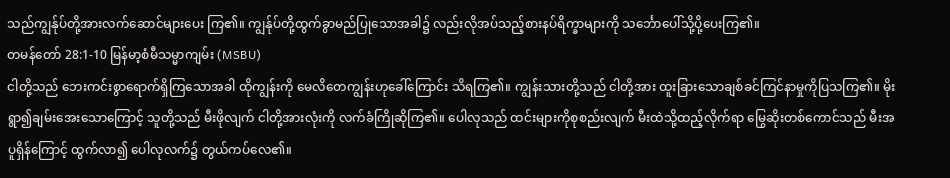သည်ကျွန်ုပ်တို့အားလက်ဆောင်များပေး ကြ၏။ ကျွန်ုပ်တို့ထွက်ခွာမည်ပြုသောအခါ၌ လည်းလိုအပ်သည့်စားနပ်ရိက္ခာများကို သင်္ဘောပေါ်သို့ပို့ပေးကြ၏။
တမန်တော် 28:1-10 မြန်မာ့စံမီသမ္မာကျမ်း (MSBU)
ငါတို့သည် ဘေးကင်းစွာရောက်ရှိကြသောအခါ ထိုကျွန်းကို မေလိတေကျွန်းဟုခေါ်ကြောင်း သိရကြ၏။ ကျွန်းသားတို့သည် ငါတို့အား ထူးခြားသောချစ်ခင်ကြင်နာမှုကိုပြသကြ၏။ မိုးရွာ၍ချမ်းအေးသောကြောင့် သူတို့သည် မီးဖိုလျက် ငါတို့အားလုံးကို လက်ခံကြိုဆိုကြ၏။ ပေါလုသည် ထင်းများကိုစုစည်းလျက် မီးထဲသို့ထည့်လိုက်ရာ မြွေဆိုးတစ်ကောင်သည် မီးအပူရှိန်ကြောင့် ထွက်လာ၍ ပေါလုလက်၌ တွယ်ကပ်လေ၏။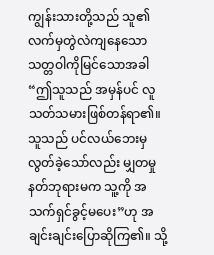ကျွန်းသားတို့သည် သူ၏လက်မှတွဲလဲကျနေသော သတ္တဝါကိုမြင်သောအခါ “ဤသူသည် အမှန်ပင် လူသတ်သမားဖြစ်တန်ရာ၏။ သူသည် ပင်လယ်ဘေးမှလွတ်ခဲ့သော်လည်း မျှတမှုနတ်ဘုရားမက သူ့ကို အသက်ရှင်ခွင့်မပေး”ဟု အချင်းချင်းပြောဆိုကြ၏။ သို့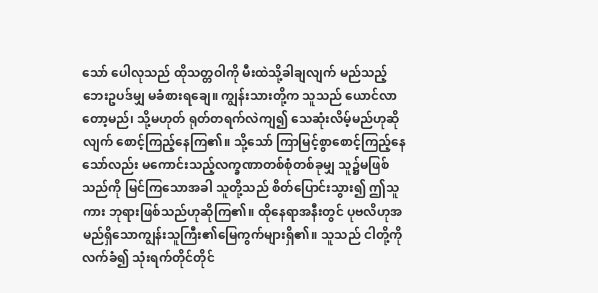သော် ပေါလုသည် ထိုသတ္တဝါကို မီးထဲသို့ခါချလျက် မည်သည့်ဘေးဥပဒ်မျှ မခံစားရချေ။ ကျွန်းသားတို့က သူသည် ယောင်လာတော့မည်၊ သို့မဟုတ် ရုတ်တရက်လဲကျ၍ သေဆုံးလိမ့်မည်ဟုဆိုလျက် စောင့်ကြည့်နေကြ၏။ သို့သော် ကြာမြင့်စွာစောင့်ကြည့်နေသော်လည်း မကောင်းသည့်လက္ခဏာတစ်စုံတစ်ခုမျှ သူ၌မဖြစ်သည်ကို မြင်ကြသောအခါ သူတို့သည် စိတ်ပြောင်းသွား၍ ဤသူကား ဘုရားဖြစ်သည်ဟုဆိုကြ၏။ ထိုနေရာအနီးတွင် ပုဗလိဟုအမည်ရှိသောကျွန်းသူကြီး၏မြေကွက်များရှိ၏။ သူသည် ငါတို့ကိုလက်ခံ၍ သုံးရက်တိုင်တိုင်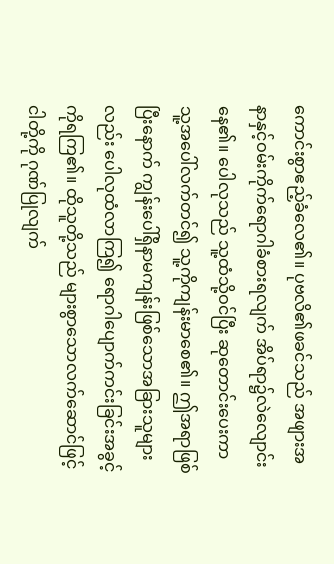ကောင်းစွာဧည့်ခံလေ၏။ ပုဗလိ၏ဖခင်သည် အဖျားအနာနှင့်ဝမ်းကိုက်ရောဂါခံစားရလျက် အိပ်ရာ၌လဲလျောင်းနေ၏။ ပေါလုသည် သူ့ထံသို့ဝင်ပြီး ဆုတောင်းပေးကာ သူ့အပေါ်လက်တင်၍ သူ့ကိုကျန်းမာစေ၏။ ဤအရာဖြစ်ပြီးနောက် ကျွန်းပေါ်ရှိနာမကျန်းဖြစ်သောအခြားသူများလည်း ပေါလုထံလာကြ၍ ရောဂါပျောက်ကင်းခြင်းအခွင့်ကိုရကြ၏။ ထိုသူတို့သည် များစွာသောလက်ဆောင်ဖြင့် ငါတို့ကို ဂုဏ်ပြုလျက်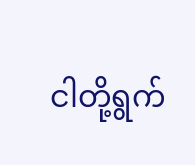ငါတို့ရွက်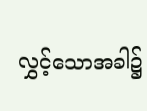လွှင့်သောအခါ၌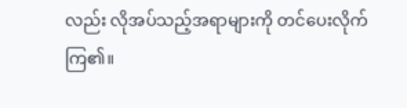လည်း လိုအပ်သည့်အရာများကို တင်ပေးလိုက်ကြ၏။